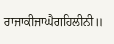ਰਾਜਾਕੀਜਾਘੈਗਹਿਲੀਨੀ॥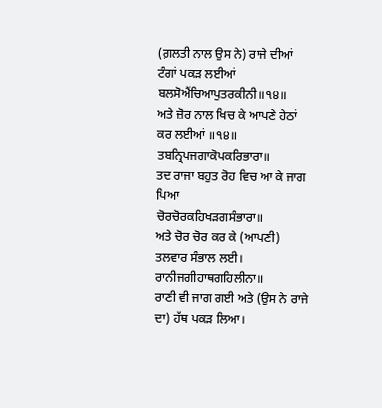(ਗ਼ਲਤੀ ਨਾਲ ਉਸ ਨੇ) ਰਾਜੇ ਦੀਆਂ ਟੰਗਾਂ ਪਕੜ ਲਈਆਂ
ਬਲਸੋਐਂਚਿਆਪੁਤਰਕੀਨੀ॥੧੪॥
ਅਤੇ ਜ਼ੋਰ ਨਾਲ ਖਿਚ ਕੇ ਆਪਣੇ ਹੇਠਾਂ ਕਰ ਲਈਆਂ ॥੧੪॥
ਤਬਨ੍ਰਿਪਜਗਾਕੋਪਕਰਿਭਾਰਾ॥
ਤਦ ਰਾਜਾ ਬਹੁਤ ਰੋਹ ਵਿਚ ਆ ਕੇ ਜਾਗ ਪਿਆ
ਚੋਰਚੋਰਕਹਿਖੜਗਸੰਭਾਰਾ॥
ਅਤੇ ਚੋਰ ਚੋਰ ਕਰ ਕੇ (ਆਪਣੀ) ਤਲਵਾਰ ਸੰਭਾਲ ਲਈ।
ਰਾਨੀਜਗੀਹਾਥਗਹਿਲੀਨਾ॥
ਰਾਣੀ ਵੀ ਜਾਗ ਗਈ ਅਤੇ (ਉਸ ਨੇ ਰਾਜੇ ਦਾ) ਹੱਥ ਪਕੜ ਲਿਆ।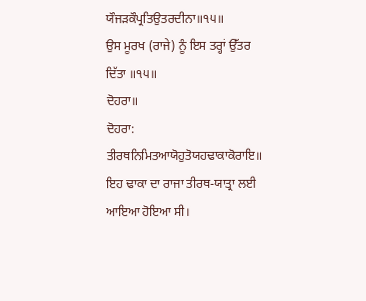ਯੌਜੜਕੌਪ੍ਰਤਿਉਤਰਦੀਨਾ॥੧੫॥
ਉਸ ਮੂਰਖ (ਰਾਜੇ) ਨੂੰ ਇਸ ਤਰ੍ਹਾਂ ਉੱਤਰ ਦਿੱਤਾ ॥੧੫॥
ਦੋਹਰਾ॥
ਦੋਹਰਾ:
ਤੀਰਥਨਿਮਿਤਆਯੋਹੁਤੋਯਹਢਾਕਾਕੋਰਾਇ॥
ਇਹ ਢਾਕਾ ਦਾ ਰਾਜਾ ਤੀਰਥ-ਯਾਤ੍ਰਾ ਲਈ ਆਇਆ ਹੋਇਆ ਸੀ।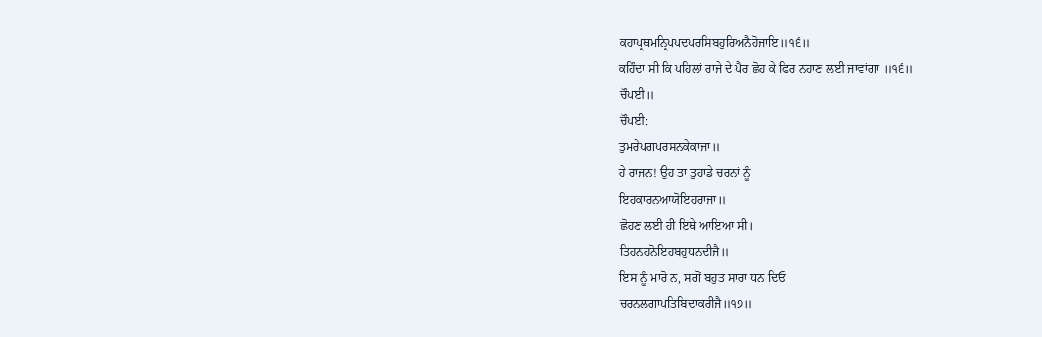ਕਹਾਪ੍ਰਥਮਨ੍ਰਿਪਪਦਪਰਸਿਬਹੁਰਿਅਨੈਹੋਜਾਇ॥੧੬॥
ਕਹਿੰਦਾ ਸੀ ਕਿ ਪਹਿਲਾਂ ਰਾਜੇ ਦੇ ਪੈਰ ਛੋਹ ਕੇ ਫਿਰ ਨਹਾਣ ਲਈ ਜਾਵਾਂਗਾ ॥੧੬॥
ਚੌਪਈ॥
ਚੌਪਈ:
ਤੁਮਰੇਪਗਪਰਸਨਕੇਕਾਜਾ॥
ਹੇ ਰਾਜਨ! ਉਹ ਤਾ ਤੁਹਾਡੇ ਚਰਨਾਂ ਨੂੰ
ਇਹਕਾਰਨਆਯੋਇਹਰਾਜਾ॥
ਛੋਹਣ ਲਈ ਹੀ ਇਥੇ ਆਇਆ ਸੀ।
ਤਿਹਨਹਨੋਇਹਬਹੁਧਨਦੀਜੈ॥
ਇਸ ਨੂੰ ਮਾਰੋ ਨ, ਸਗੋਂ ਬਹੁਤ ਸਾਰਾ ਧਨ ਦਿਓ
ਚਰਨਲਗਾਪਤਿਬਿਦਾਕਰੀਜੈ॥੧੭॥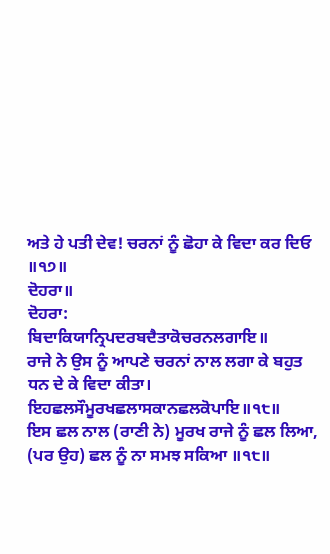ਅਤੇ ਹੇ ਪਤੀ ਦੇਵ! ਚਰਨਾਂ ਨੂੰ ਛੋਹਾ ਕੇ ਵਿਦਾ ਕਰ ਦਿਓ ॥੧੭॥
ਦੋਹਰਾ॥
ਦੋਹਰਾ:
ਬਿਦਾਕਿਯਾਨ੍ਰਿਪਦਰਬਦੈਤਾਕੋਚਰਨਲਗਾਇ॥
ਰਾਜੇ ਨੇ ਉਸ ਨੂੰ ਆਪਣੇ ਚਰਨਾਂ ਨਾਲ ਲਗਾ ਕੇ ਬਹੁਤ ਧਨ ਦੇ ਕੇ ਵਿਦਾ ਕੀਤਾ।
ਇਹਛਲਸੌਮੂਰਖਛਲਾਸਕਾਨਛਲਕੋਪਾਇ॥੧੮॥
ਇਸ ਛਲ ਨਾਲ (ਰਾਣੀ ਨੇ) ਮੂਰਖ ਰਾਜੇ ਨੂੰ ਛਲ ਲਿਆ, (ਪਰ ਉਹ) ਛਲ ਨੂੰ ਨਾ ਸਮਝ ਸਕਿਆ ॥੧੮॥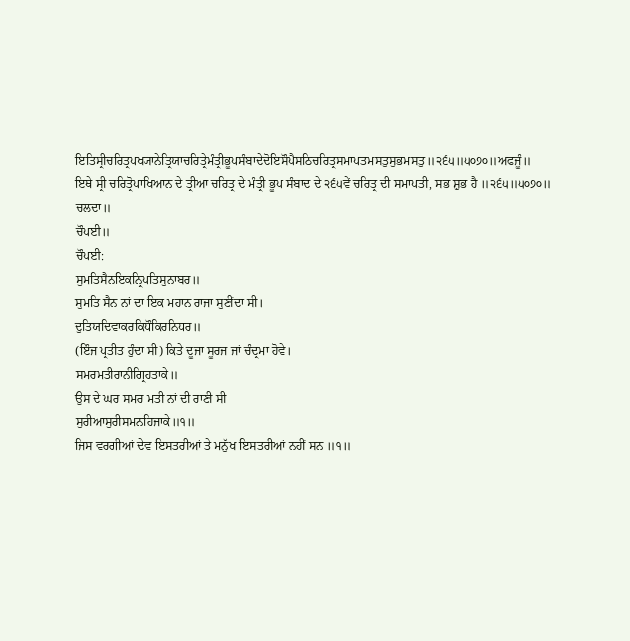ਇਤਿਸ੍ਰੀਚਰਿਤ੍ਰਪਖ੍ਯਾਨੇਤ੍ਰਿਯਾਚਰਿਤ੍ਰੇਮੰਤ੍ਰੀਭੂਪਸੰਬਾਦੇਦੋਇਸੌਪੈਸਠਿਚਰਿਤ੍ਰਸਮਾਪਤਮਸਤੁਸੁਭਮਸਤੁ॥੨੬੫॥੫੦੭੦॥ਅਫਜੂੰ॥
ਇਥੇ ਸ੍ਰੀ ਚਰਿਤ੍ਰੋਪਾਖਿਆਨ ਦੇ ਤ੍ਰੀਆ ਚਰਿਤ੍ਰ ਦੇ ਮੰਤ੍ਰੀ ਭੂਪ ਸੰਬਾਦ ਦੇ ੨੬੫ਵੇਂ ਚਰਿਤ੍ਰ ਦੀ ਸਮਾਪਤੀ, ਸਭ ਸ਼ੁਭ ਹੈ ॥੨੬੫॥੫੦੭੦॥ ਚਲਦਾ॥
ਚੌਪਈ॥
ਚੌਪਈ:
ਸੁਮਤਿਸੈਨਇਕਨ੍ਰਿਪਤਿਸੁਨਾਬਰ॥
ਸੁਮਤਿ ਸੈਨ ਨਾਂ ਦਾ ਇਕ ਮਹਾਨ ਰਾਜਾ ਸੁਣੀਂਦਾ ਸੀ।
ਦੁਤਿਯਦਿਵਾਕਰਕਿਧੌਕਿਰਨਿਧਰ॥
(ਇੰਜ ਪ੍ਰਤੀਤ ਹੁੰਦਾ ਸੀ) ਕਿਤੇ ਦੂਜਾ ਸੂਰਜ ਜਾਂ ਚੰਦ੍ਰਮਾ ਹੋਵੇ।
ਸਮਰਮਤੀਰਾਨੀਗ੍ਰਿਹਤਾਕੇ॥
ਉਸ ਦੇ ਘਰ ਸਮਰ ਮਤੀ ਨਾਂ ਦੀ ਰਾਣੀ ਸੀ
ਸੁਰੀਆਸੁਰੀਸਮਨਹਿਜਾਕੇ॥੧॥
ਜਿਸ ਵਰਗੀਆਂ ਦੇਵ ਇਸਤਰੀਆਂ ਤੇ ਮਨੁੱਖ ਇਸਤਰੀਆਂ ਨਹੀਂ ਸਨ ॥੧॥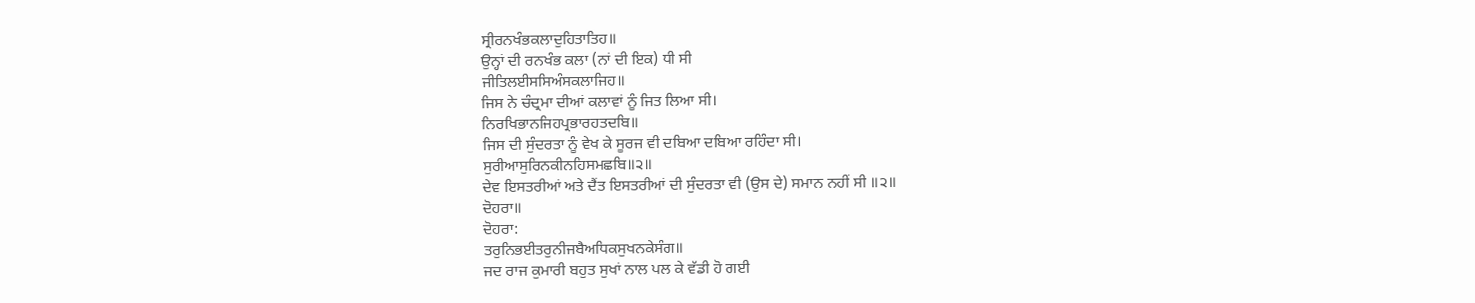ਸ੍ਰੀਰਨਖੰਭਕਲਾਦੁਹਿਤਾਤਿਹ॥
ਉਨ੍ਹਾਂ ਦੀ ਰਨਖੰਭ ਕਲਾ (ਨਾਂ ਦੀ ਇਕ) ਧੀ ਸੀ
ਜੀਤਿਲਈਸਸਿਅੰਸਕਲਾਜਿਹ॥
ਜਿਸ ਨੇ ਚੰਦ੍ਰਮਾ ਦੀਆਂ ਕਲਾਵਾਂ ਨੂੰ ਜਿਤ ਲਿਆ ਸੀ।
ਨਿਰਖਿਭਾਨਜਿਹਪ੍ਰਭਾਰਹਤਦਬਿ॥
ਜਿਸ ਦੀ ਸੁੰਦਰਤਾ ਨੂੰ ਵੇਖ ਕੇ ਸੂਰਜ ਵੀ ਦਬਿਆ ਦਬਿਆ ਰਹਿੰਦਾ ਸੀ।
ਸੁਰੀਆਸੁਰਿਨਕੀਨਹਿਸਮਛਬਿ॥੨॥
ਦੇਵ ਇਸਤਰੀਆਂ ਅਤੇ ਦੈਂਤ ਇਸਤਰੀਆਂ ਦੀ ਸੁੰਦਰਤਾ ਵੀ (ਉਸ ਦੇ) ਸਮਾਨ ਨਹੀਂ ਸੀ ॥੨॥
ਦੋਹਰਾ॥
ਦੋਹਰਾ:
ਤਰੁਨਿਭਈਤਰੁਨੀਜਬੈਅਧਿਕਸੁਖਨਕੇਸੰਗ॥
ਜਦ ਰਾਜ ਕੁਮਾਰੀ ਬਹੁਤ ਸੁਖਾਂ ਨਾਲ ਪਲ ਕੇ ਵੱਡੀ ਹੋ ਗਈ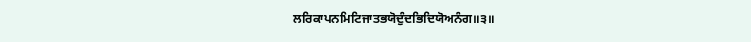ਲਰਿਕਾਪਨਮਿਟਿਜਾਤਭਯੋਦੁੰਦਭਿਦਿਯੋਅਨੰਗ॥੩॥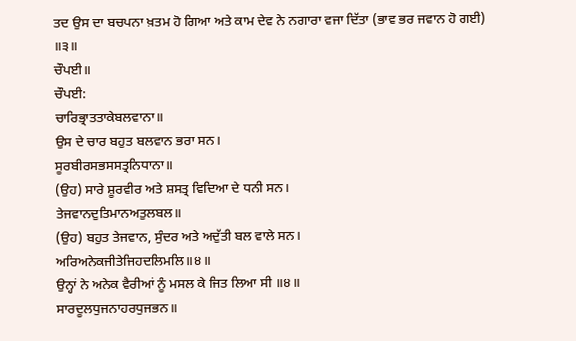ਤਦ ਉਸ ਦਾ ਬਚਪਨਾ ਖ਼ਤਮ ਹੋ ਗਿਆ ਅਤੇ ਕਾਮ ਦੇਵ ਨੇ ਨਗਾਰਾ ਵਜਾ ਦਿੱਤਾ (ਭਾਵ ਭਰ ਜਵਾਨ ਹੋ ਗਈ) ॥੩॥
ਚੌਪਈ॥
ਚੌਪਈ:
ਚਾਰਿਭ੍ਰਾਤਤਾਕੇਬਲਵਾਨਾ॥
ਉਸ ਦੇ ਚਾਰ ਬਹੁਤ ਬਲਵਾਨ ਭਰਾ ਸਨ।
ਸੂਰਬੀਰਸਭਸਸਤ੍ਰਨਿਧਾਨਾ॥
(ਉਹ) ਸਾਰੇ ਸ਼ੂਰਵੀਰ ਅਤੇ ਸ਼ਸਤ੍ਰ ਵਿਦਿਆ ਦੇ ਧਨੀ ਸਨ।
ਤੇਜਵਾਨਦੁਤਿਮਾਨਅਤੁਲਬਲ॥
(ਉਹ) ਬਹੁਤ ਤੇਜਵਾਨ, ਸੁੰਦਰ ਅਤੇ ਅਦੁੱਤੀ ਬਲ ਵਾਲੇ ਸਨ।
ਅਰਿਅਨੇਕਜੀਤੇਜਿਹਦਲਿਮਲਿ॥੪॥
ਉਨ੍ਹਾਂ ਨੇ ਅਨੇਕ ਵੈਰੀਆਂ ਨੂੰ ਮਸਲ ਕੇ ਜਿਤ ਲਿਆ ਸੀ ॥੪॥
ਸਾਰਦੂਲਧੁਜਨਾਹਰਧੁਜਭਨ॥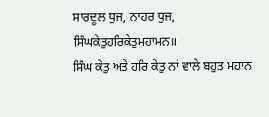ਸਾਰਦੂਲ ਧੁਜ, ਨਾਹਰ ਧੁਜ,
ਸਿੰਘਕੇਤੁਹਰਿਕੇਤੁਮਹਾਮਨ॥
ਸਿੰਘ ਕੇਤੁ ਅਤੇ ਹਰਿ ਕੇਤੁ ਨਾਂ ਵਾਲੇ ਬਹੁਤ ਮਹਾਨ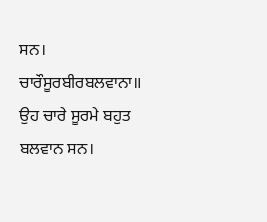ਸਨ।
ਚਾਰੌਸੂਰਬੀਰਬਲਵਾਨਾ॥
ਉਹ ਚਾਰੇ ਸੂਰਮੇ ਬਹੁਤ ਬਲਵਾਨ ਸਨ।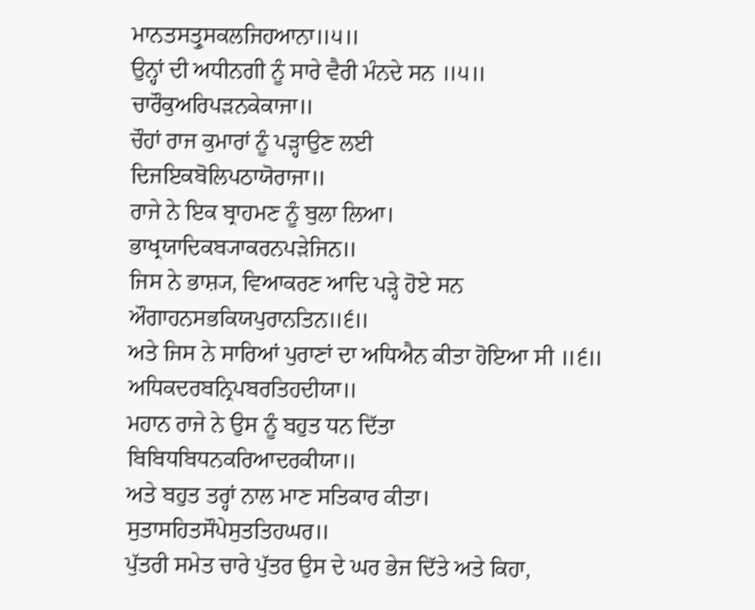ਮਾਨਤਸਤ੍ਰੁਸਕਲਜਿਹਆਨਾ॥੫॥
ਉਨ੍ਹਾਂ ਦੀ ਅਧੀਨਗੀ ਨੂੰ ਸਾਰੇ ਵੈਰੀ ਮੰਨਦੇ ਸਨ ॥੫॥
ਚਾਰੌਕੁਅਰਿਪੜਨਕੇਕਾਜਾ॥
ਚੌਹਾਂ ਰਾਜ ਕੁਮਾਰਾਂ ਨੂੰ ਪੜ੍ਹਾਉਣ ਲਈ
ਦਿਜਇਕਬੋਲਿਪਠਾਯੋਰਾਜਾ॥
ਰਾਜੇ ਨੇ ਇਕ ਬ੍ਰਾਹਮਣ ਨੂੰ ਬੁਲਾ ਲਿਆ।
ਭਾਖ੍ਰਯਾਦਿਕਬ੍ਯਾਕਰਨਪੜੇਜਿਨ॥
ਜਿਸ ਨੇ ਭਾਸ਼੍ਯ, ਵਿਆਕਰਣ ਆਦਿ ਪੜ੍ਹੇ ਹੋਏ ਸਨ
ਔਗਾਹਨਸਭਕਿਯਪੁਰਾਨਤਿਨ॥੬॥
ਅਤੇ ਜਿਸ ਨੇ ਸਾਰਿਆਂ ਪੁਰਾਣਾਂ ਦਾ ਅਧਿਐਨ ਕੀਤਾ ਹੋਇਆ ਸੀ ॥੬॥
ਅਧਿਕਦਰਬਨ੍ਰਿਪਬਰਤਿਹਦੀਯਾ॥
ਮਹਾਨ ਰਾਜੇ ਨੇ ਉਸ ਨੂੰ ਬਹੁਤ ਧਨ ਦਿੱਤਾ
ਬਿਬਿਧਬਿਧਨਕਰਿਆਦਰਕੀਯਾ॥
ਅਤੇ ਬਹੁਤ ਤਰ੍ਹਾਂ ਨਾਲ ਮਾਣ ਸਤਿਕਾਰ ਕੀਤਾ।
ਸੁਤਾਸਹਿਤਸੌਪੇਸੁਤਤਿਹਘਰ॥
ਪੁੱਤਰੀ ਸਮੇਤ ਚਾਰੇ ਪੁੱਤਰ ਉਸ ਦੇ ਘਰ ਭੇਜ ਦਿੱਤੇ ਅਤੇ ਕਿਹਾ,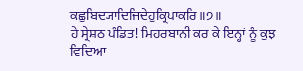ਕਛੁਬਿਦ੍ਯਾਦਿਜਿਦੇਹੁਕ੍ਰਿਪਾਕਰਿ॥੭॥
ਹੇ ਸ੍ਰੇਸ਼ਠ ਪੰਡਿਤ! ਮਿਹਰਬਾਨੀ ਕਰ ਕੇ ਇਨ੍ਹਾਂ ਨੂੰ ਕੁਝ ਵਿਦਿਆ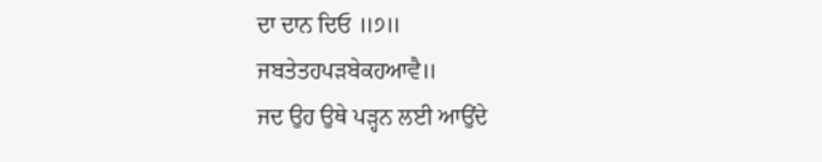ਦਾ ਦਾਨ ਦਿਓ ॥੭॥
ਜਬਤੇਤਹਪੜਬੇਕਹਆਵੈ॥
ਜਦ ਉਹ ਉਥੇ ਪੜ੍ਹਨ ਲਈ ਆਉਂਦੇ